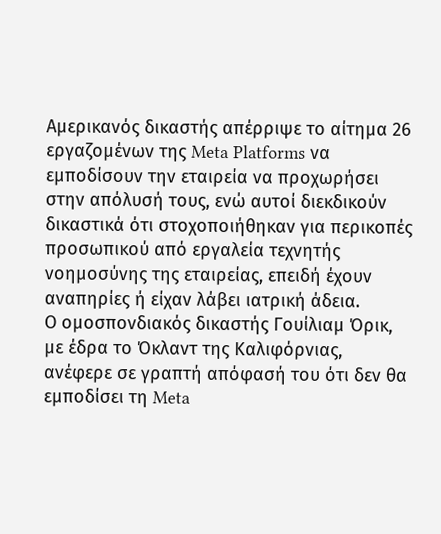Αμερικανός δικαστής απέρριψε το αίτημα 26 εργαζομένων της Meta Platforms να εμποδίσουν την εταιρεία να προχωρήσει στην απόλυσή τους, ενώ αυτοί διεκδικούν δικαστικά ότι στοχοποιήθηκαν για περικοπές προσωπικού από εργαλεία τεχνητής νοημοσύνης της εταιρείας, επειδή έχουν αναπηρίες ή είχαν λάβει ιατρική άδεια.
Ο ομοσπονδιακός δικαστής Γουίλιαμ Όρικ, με έδρα το Όκλαντ της Καλιφόρνιας, ανέφερε σε γραπτή απόφασή του ότι δεν θα εμποδίσει τη Meta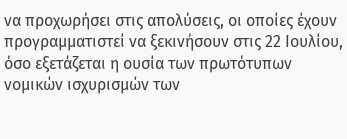να προχωρήσει στις απολύσεις, οι οποίες έχουν προγραμματιστεί να ξεκινήσουν στις 22 Ιουλίου, όσο εξετάζεται η ουσία των πρωτότυπων νομικών ισχυρισμών των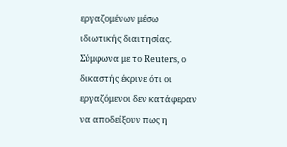εργαζομένων μέσω ιδιωτικής διαιτησίας.
Σύμφωνα με το Reuters, ο δικαστής έκρινε ότι οι εργαζόμενοι δεν κατάφεραν να αποδείξουν πως η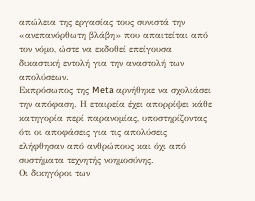απώλεια της εργασίας τους συνιστά την «ανεπανόρθωτη βλάβη» που απαιτείται από τον νόμο, ώστε να εκδοθεί επείγουσα δικαστική εντολή για την αναστολή των απολύσεων.
Εκπρόσωπος της Meta αρνήθηκε να σχολιάσει την απόφαση. Η εταιρεία έχει απορρίψει κάθε κατηγορία περί παρανομίας, υποστηρίζοντας ότι οι αποφάσεις για τις απολύσεις ελήφθησαν από ανθρώπους και όχι από συστήματα τεχνητής νοημοσύνης.
Οι δικηγόροι των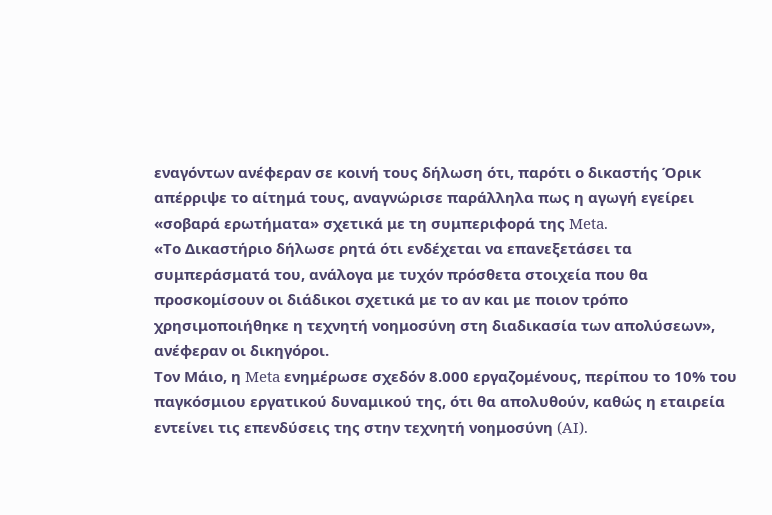εναγόντων ανέφεραν σε κοινή τους δήλωση ότι, παρότι ο δικαστής Όρικ απέρριψε το αίτημά τους, αναγνώρισε παράλληλα πως η αγωγή εγείρει «σοβαρά ερωτήματα» σχετικά με τη συμπεριφορά της Meta.
«Το Δικαστήριο δήλωσε ρητά ότι ενδέχεται να επανεξετάσει τα συμπεράσματά του, ανάλογα με τυχόν πρόσθετα στοιχεία που θα προσκομίσουν οι διάδικοι σχετικά με το αν και με ποιον τρόπο χρησιμοποιήθηκε η τεχνητή νοημοσύνη στη διαδικασία των απολύσεων», ανέφεραν οι δικηγόροι.
Τον Μάιο, η Meta ενημέρωσε σχεδόν 8.000 εργαζομένους, περίπου το 10% του παγκόσμιου εργατικού δυναμικού της, ότι θα απολυθούν, καθώς η εταιρεία εντείνει τις επενδύσεις της στην τεχνητή νοημοσύνη (AI).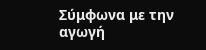Σύμφωνα με την αγωγή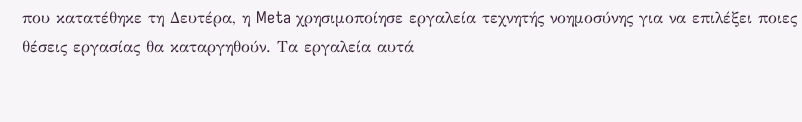που κατατέθηκε τη Δευτέρα, η Meta χρησιμοποίησε εργαλεία τεχνητής νοημοσύνης για να επιλέξει ποιες θέσεις εργασίας θα καταργηθούν. Τα εργαλεία αυτά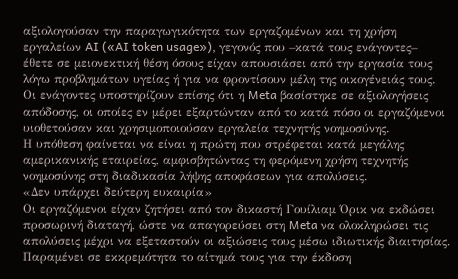αξιολογούσαν την παραγωγικότητα των εργαζομένων και τη χρήση εργαλείων AI («AI token usage»), γεγονός που –κατά τους ενάγοντες– έθετε σε μειονεκτική θέση όσους είχαν απουσιάσει από την εργασία τους λόγω προβλημάτων υγείας ή για να φροντίσουν μέλη της οικογένειάς τους.
Οι ενάγοντες υποστηρίζουν επίσης ότι η Meta βασίστηκε σε αξιολογήσεις απόδοσης, οι οποίες εν μέρει εξαρτώνταν από το κατά πόσο οι εργαζόμενοι υιοθετούσαν και χρησιμοποιούσαν εργαλεία τεχνητής νοημοσύνης.
Η υπόθεση φαίνεται να είναι η πρώτη που στρέφεται κατά μεγάλης αμερικανικής εταιρείας, αμφισβητώντας τη φερόμενη χρήση τεχνητής νοημοσύνης στη διαδικασία λήψης αποφάσεων για απολύσεις.
«Δεν υπάρχει δεύτερη ευκαιρία»
Οι εργαζόμενοι είχαν ζητήσει από τον δικαστή Γουίλιαμ Όρικ να εκδώσει προσωρινή διαταγή, ώστε να απαγορεύσει στη Meta να ολοκληρώσει τις απολύσεις μέχρι να εξεταστούν οι αξιώσεις τους μέσω ιδιωτικής διαιτησίας.
Παραμένει σε εκκρεμότητα το αίτημά τους για την έκδοση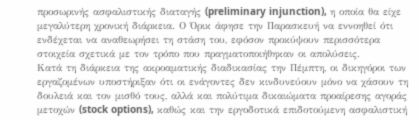προσωρινής ασφαλιστικής διαταγής (preliminary injunction), η οποία θα είχε μεγαλύτερη χρονική διάρκεια. Ο Όρικ άφησε την Παρασκευή να εννοηθεί ότι ενδέχεται να αναθεωρήσει τη στάση του, εφόσον προκύψουν περισσότερα στοιχεία σχετικά με τον τρόπο που πραγματοποιήθηκαν οι απολύσεις.
Κατά τη διάρκεια της ακροαματικής διαδικασίας την Πέμπτη, οι δικηγόροι των εργαζομένων υποστήριξαν ότι οι ενάγοντες δεν κινδυνεύουν μόνο να χάσουν τη δουλειά και τον μισθό τους, αλλά και πολύτιμα δικαιώματα προαίρεσης αγοράς μετοχών (stock options), καθώς και την εργοδοτικά επιδοτούμενη ασφαλιστική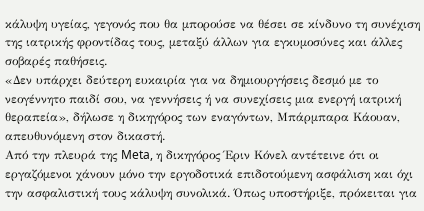κάλυψη υγείας, γεγονός που θα μπορούσε να θέσει σε κίνδυνο τη συνέχιση της ιατρικής φροντίδας τους, μεταξύ άλλων για εγκυμοσύνες και άλλες σοβαρές παθήσεις.
«Δεν υπάρχει δεύτερη ευκαιρία για να δημιουργήσεις δεσμό με το νεογέννητο παιδί σου, να γεννήσεις ή να συνεχίσεις μια ενεργή ιατρική θεραπεία», δήλωσε η δικηγόρος των εναγόντων, Μπάρμπαρα Κάουαν, απευθυνόμενη στον δικαστή.
Από την πλευρά της Meta, η δικηγόρος Έριν Κόνελ αντέτεινε ότι οι εργαζόμενοι χάνουν μόνο την εργοδοτικά επιδοτούμενη ασφάλιση και όχι την ασφαλιστική τους κάλυψη συνολικά. Όπως υποστήριξε, πρόκειται για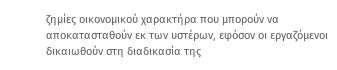ζημίες οικονομικού χαρακτήρα που μπορούν να αποκατασταθούν εκ των υστέρων, εφόσον οι εργαζόμενοι δικαιωθούν στη διαδικασία της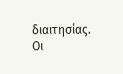διαιτησίας.
Οι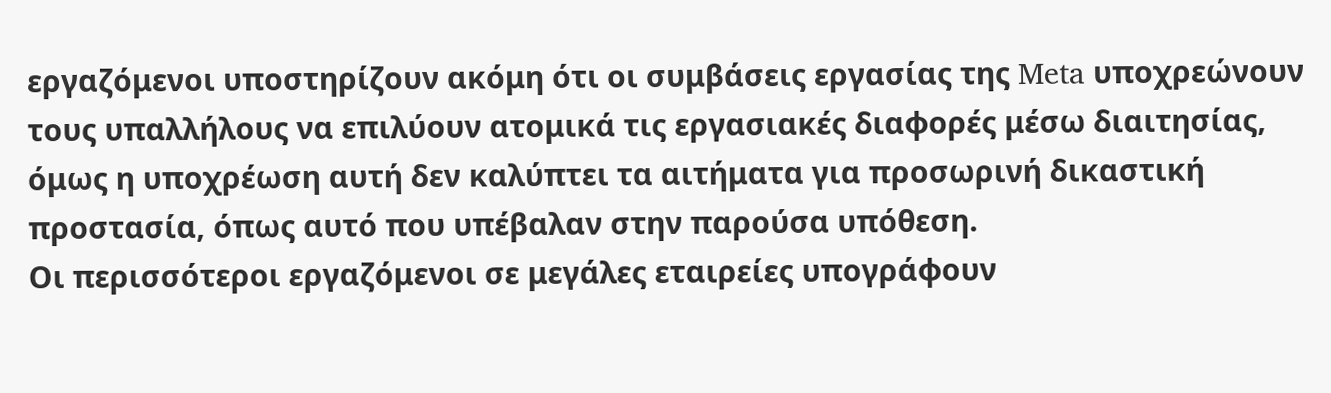εργαζόμενοι υποστηρίζουν ακόμη ότι οι συμβάσεις εργασίας της Meta υποχρεώνουν τους υπαλλήλους να επιλύουν ατομικά τις εργασιακές διαφορές μέσω διαιτησίας, όμως η υποχρέωση αυτή δεν καλύπτει τα αιτήματα για προσωρινή δικαστική προστασία, όπως αυτό που υπέβαλαν στην παρούσα υπόθεση.
Οι περισσότεροι εργαζόμενοι σε μεγάλες εταιρείες υπογράφουν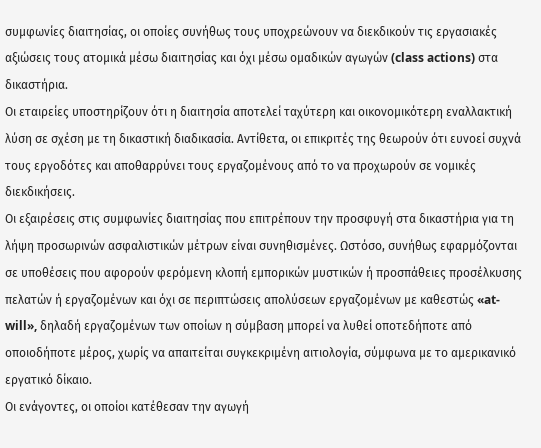συμφωνίες διαιτησίας, οι οποίες συνήθως τους υποχρεώνουν να διεκδικούν τις εργασιακές αξιώσεις τους ατομικά μέσω διαιτησίας και όχι μέσω ομαδικών αγωγών (class actions) στα δικαστήρια.
Οι εταιρείες υποστηρίζουν ότι η διαιτησία αποτελεί ταχύτερη και οικονομικότερη εναλλακτική λύση σε σχέση με τη δικαστική διαδικασία. Αντίθετα, οι επικριτές της θεωρούν ότι ευνοεί συχνά τους εργοδότες και αποθαρρύνει τους εργαζομένους από το να προχωρούν σε νομικές διεκδικήσεις.
Οι εξαιρέσεις στις συμφωνίες διαιτησίας που επιτρέπουν την προσφυγή στα δικαστήρια για τη λήψη προσωρινών ασφαλιστικών μέτρων είναι συνηθισμένες. Ωστόσο, συνήθως εφαρμόζονται σε υποθέσεις που αφορούν φερόμενη κλοπή εμπορικών μυστικών ή προσπάθειες προσέλκυσης πελατών ή εργαζομένων και όχι σε περιπτώσεις απολύσεων εργαζομένων με καθεστώς «at-will», δηλαδή εργαζομένων των οποίων η σύμβαση μπορεί να λυθεί οποτεδήποτε από οποιοδήποτε μέρος, χωρίς να απαιτείται συγκεκριμένη αιτιολογία, σύμφωνα με το αμερικανικό εργατικό δίκαιο.
Οι ενάγοντες, οι οποίοι κατέθεσαν την αγωγή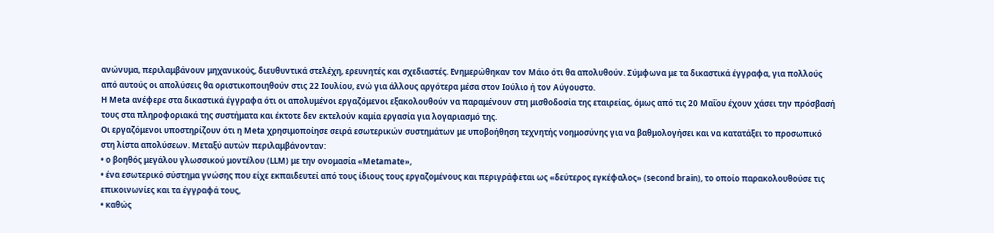ανώνυμα, περιλαμβάνουν μηχανικούς, διευθυντικά στελέχη, ερευνητές και σχεδιαστές. Ενημερώθηκαν τον Μάιο ότι θα απολυθούν. Σύμφωνα με τα δικαστικά έγγραφα, για πολλούς από αυτούς οι απολύσεις θα οριστικοποιηθούν στις 22 Ιουλίου, ενώ για άλλους αργότερα μέσα στον Ιούλιο ή τον Αύγουστο.
Η Meta ανέφερε στα δικαστικά έγγραφα ότι οι απολυμένοι εργαζόμενοι εξακολουθούν να παραμένουν στη μισθοδοσία της εταιρείας, όμως από τις 20 Μαΐου έχουν χάσει την πρόσβασή τους στα πληροφοριακά της συστήματα και έκτοτε δεν εκτελούν καμία εργασία για λογαριασμό της.
Οι εργαζόμενοι υποστηρίζουν ότι η Meta χρησιμοποίησε σειρά εσωτερικών συστημάτων με υποβοήθηση τεχνητής νοημοσύνης για να βαθμολογήσει και να κατατάξει το προσωπικό στη λίστα απολύσεων. Μεταξύ αυτών περιλαμβάνονταν:
• ο βοηθός μεγάλου γλωσσικού μοντέλου (LLM) με την ονομασία «Metamate»,
• ένα εσωτερικό σύστημα γνώσης που είχε εκπαιδευτεί από τους ίδιους τους εργαζομένους και περιγράφεται ως «δεύτερος εγκέφαλος» (second brain), το οποίο παρακολουθούσε τις επικοινωνίες και τα έγγραφά τους,
• καθώς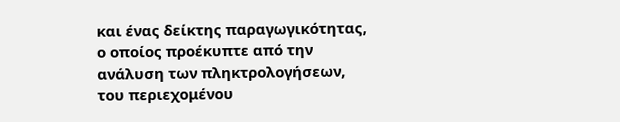και ένας δείκτης παραγωγικότητας, ο οποίος προέκυπτε από την ανάλυση των πληκτρολογήσεων, του περιεχομένου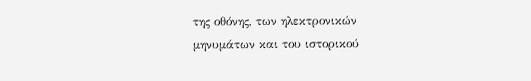της οθόνης, των ηλεκτρονικών μηνυμάτων και του ιστορικού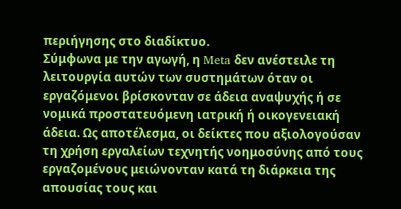περιήγησης στο διαδίκτυο.
Σύμφωνα με την αγωγή, η Meta δεν ανέστειλε τη λειτουργία αυτών των συστημάτων όταν οι εργαζόμενοι βρίσκονταν σε άδεια αναψυχής ή σε νομικά προστατευόμενη ιατρική ή οικογενειακή άδεια. Ως αποτέλεσμα, οι δείκτες που αξιολογούσαν τη χρήση εργαλείων τεχνητής νοημοσύνης από τους εργαζομένους μειώνονταν κατά τη διάρκεια της απουσίας τους και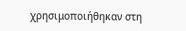χρησιμοποιήθηκαν στη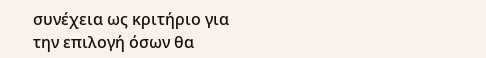συνέχεια ως κριτήριο για την επιλογή όσων θα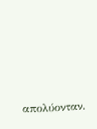απολύονταν.